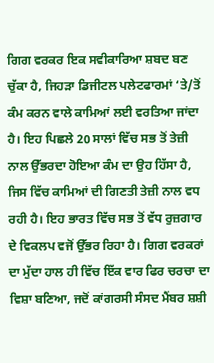ਗਿਗ ਵਰਕਰ ਇਕ ਸਵੀਕਾਰਿਆ ਸ਼ਬਦ ਬਣ ਚੁੱਕਾ ਹੈ, ਜਿਹੜਾ ਡਿਜੀਟਲ ਪਲੇਟਫਾਰਮਾਂ ‘ਤੇ/ਤੋਂ ਕੰਮ ਕਰਨ ਵਾਲੇ ਕਾਮਿਆਂ ਲਈ ਵਰਤਿਆ ਜਾਂਦਾ ਹੈ। ਇਹ ਪਿਛਲੇ 20 ਸਾਲਾਂ ਵਿੱਚ ਸਭ ਤੋਂ ਤੇਜ਼ੀ ਨਾਲ ਉੱਭਰਦਾ ਹੋਇਆ ਕੰਮ ਦਾ ਉਹ ਹਿੱਸਾ ਹੈ, ਜਿਸ ਵਿੱਚ ਕਾਮਿਆਂ ਦੀ ਗਿਣਤੀ ਤੇਜ਼ੀ ਨਾਲ ਵਧ ਰਹੀ ਹੈ। ਇਹ ਭਾਰਤ ਵਿੱਚ ਸਭ ਤੋਂ ਵੱਧ ਰੁਜ਼ਗਾਰ ਦੇ ਵਿਕਲਪ ਵਜੋਂ ਉੱਭਰ ਰਿਹਾ ਹੈ। ਗਿਗ ਵਰਕਰਾਂ ਦਾ ਮੁੱਦਾ ਹਾਲ ਹੀ ਵਿੱਚ ਇੱਕ ਵਾਰ ਫਿਰ ਚਰਚਾ ਦਾ ਵਿਸ਼ਾ ਬਣਿਆ, ਜਦੋਂ ਕਾਂਗਰਸੀ ਸੰਸਦ ਮੈਂਬਰ ਸ਼ਸ਼ੀ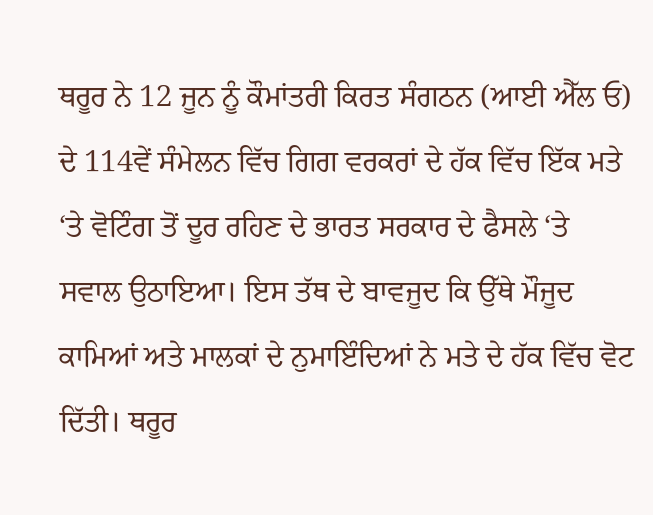ਥਰੂਰ ਨੇ 12 ਜੂਨ ਨੂੰ ਕੌਮਾਂਤਰੀ ਕਿਰਤ ਸੰਗਠਨ (ਆਈ ਐੱਲ ਓ) ਦੇ 114ਵੇਂ ਸੰਮੇਲਨ ਵਿੱਚ ਗਿਗ ਵਰਕਰਾਂ ਦੇ ਹੱਕ ਵਿੱਚ ਇੱਕ ਮਤੇ ‘ਤੇ ਵੋਟਿੰਗ ਤੋਂ ਦੂਰ ਰਹਿਣ ਦੇ ਭਾਰਤ ਸਰਕਾਰ ਦੇ ਫੈਸਲੇ ‘ਤੇ ਸਵਾਲ ਉਠਾਇਆ। ਇਸ ਤੱਥ ਦੇ ਬਾਵਜੂਦ ਕਿ ਉੱਥੇ ਮੌਜੂਦ ਕਾਮਿਆਂ ਅਤੇ ਮਾਲਕਾਂ ਦੇ ਨੁਮਾਇੰਦਿਆਂ ਨੇ ਮਤੇ ਦੇ ਹੱਕ ਵਿੱਚ ਵੋਟ ਦਿੱਤੀ। ਥਰੂਰ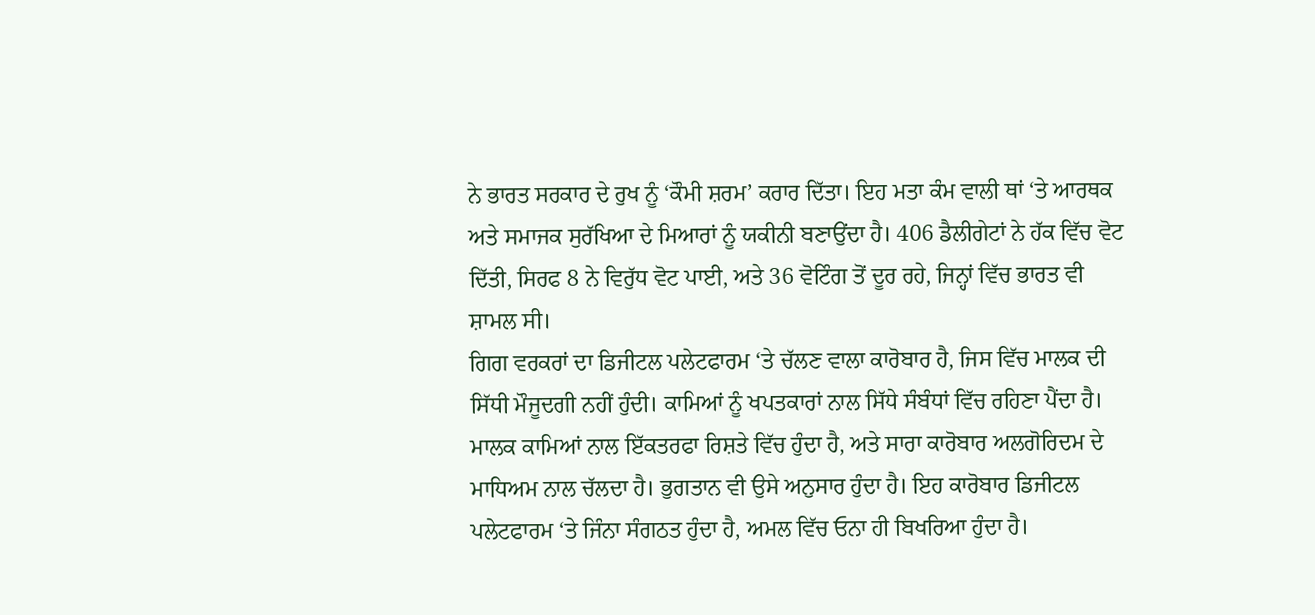ਨੇ ਭਾਰਤ ਸਰਕਾਰ ਦੇ ਰੁਖ ਨੂੰ ‘ਕੌਮੀ ਸ਼ਰਮ’ ਕਰਾਰ ਦਿੱਤਾ। ਇਹ ਮਤਾ ਕੰਮ ਵਾਲੀ ਥਾਂ ‘ਤੇ ਆਰਥਕ ਅਤੇ ਸਮਾਜਕ ਸੁਰੱਖਿਆ ਦੇ ਮਿਆਰਾਂ ਨੂੰ ਯਕੀਨੀ ਬਣਾਉਂਦਾ ਹੈ। 406 ਡੈਲੀਗੇਟਾਂ ਨੇ ਹੱਕ ਵਿੱਚ ਵੋਟ ਦਿੱਤੀ, ਸਿਰਫ 8 ਨੇ ਵਿਰੁੱਧ ਵੋਟ ਪਾਈ, ਅਤੇ 36 ਵੋਟਿੰਗ ਤੋਂ ਦੂਰ ਰਹੇ, ਜਿਨ੍ਹਾਂ ਵਿੱਚ ਭਾਰਤ ਵੀ ਸ਼ਾਮਲ ਸੀ।
ਗਿਗ ਵਰਕਰਾਂ ਦਾ ਡਿਜੀਟਲ ਪਲੇਟਫਾਰਮ ‘ਤੇ ਚੱਲਣ ਵਾਲਾ ਕਾਰੋਬਾਰ ਹੈ, ਜਿਸ ਵਿੱਚ ਮਾਲਕ ਦੀ ਸਿੱਧੀ ਮੌਜੂਦਗੀ ਨਹੀਂ ਹੁੰਦੀ। ਕਾਮਿਆਂ ਨੂੰ ਖਪਤਕਾਰਾਂ ਨਾਲ ਸਿੱਧੇ ਸੰਬੰਧਾਂ ਵਿੱਚ ਰਹਿਣਾ ਪੈਂਦਾ ਹੈ। ਮਾਲਕ ਕਾਮਿਆਂ ਨਾਲ ਇੱਕਤਰਫਾ ਰਿਸ਼ਤੇ ਵਿੱਚ ਹੁੰਦਾ ਹੈ, ਅਤੇ ਸਾਰਾ ਕਾਰੋਬਾਰ ਅਲਗੋਰਿਦਮ ਦੇ ਮਾਧਿਅਮ ਨਾਲ ਚੱਲਦਾ ਹੈ। ਭੁਗਤਾਨ ਵੀ ਉਸੇ ਅਨੁਸਾਰ ਹੁੰਦਾ ਹੈ। ਇਹ ਕਾਰੋਬਾਰ ਡਿਜੀਟਲ ਪਲੇਟਫਾਰਮ ‘ਤੇ ਜਿੰਨਾ ਸੰਗਠਤ ਹੁੰਦਾ ਹੈ, ਅਮਲ ਵਿੱਚ ਓਨਾ ਹੀ ਬਿਖਰਿਆ ਹੁੰਦਾ ਹੈ।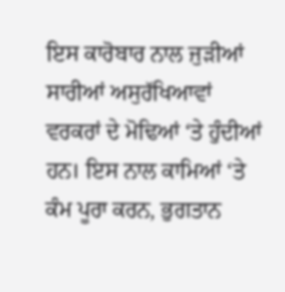ਇਸ ਕਾਰੋਬਾਰ ਨਾਲ ਜੁੜੀਆਂ ਸਾਰੀਆਂ ਅਸੁਰੱਖਿਆਵਾਂ ਵਰਕਰਾਂ ਦੇ ਮੋਢਿਆਂ ‘ਤੇ ਹੁੰਦੀਆਂ ਹਨ। ਇਸ ਨਾਲ ਕਾਮਿਆਂ ‘ਤੇ ਕੰਮ ਪੂਰਾ ਕਰਨ, ਭੁਗਤਾਨ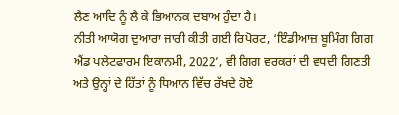ਲੈਣ ਆਦਿ ਨੂੰ ਲੈ ਕੇ ਭਿਆਨਕ ਦਬਾਅ ਹੁੰਦਾ ਹੈ।
ਨੀਤੀ ਆਯੋਗ ਦੁਆਰਾ ਜਾਰੀ ਕੀਤੀ ਗਈ ਰਿਪੋਰਟ, ‘ਇੰਡੀਆਜ਼ ਬੂਮਿੰਗ ਗਿਗ ਐਂਡ ਪਲੇਟਫਾਰਮ ਇਕਾਨਮੀ, 2022’, ਵੀ ਗਿਗ ਵਰਕਰਾਂ ਦੀ ਵਧਦੀ ਗਿਣਤੀ ਅਤੇ ਉਨ੍ਹਾਂ ਦੇ ਹਿੱਤਾਂ ਨੂੰ ਧਿਆਨ ਵਿੱਚ ਰੱਖਦੇ ਹੋਏ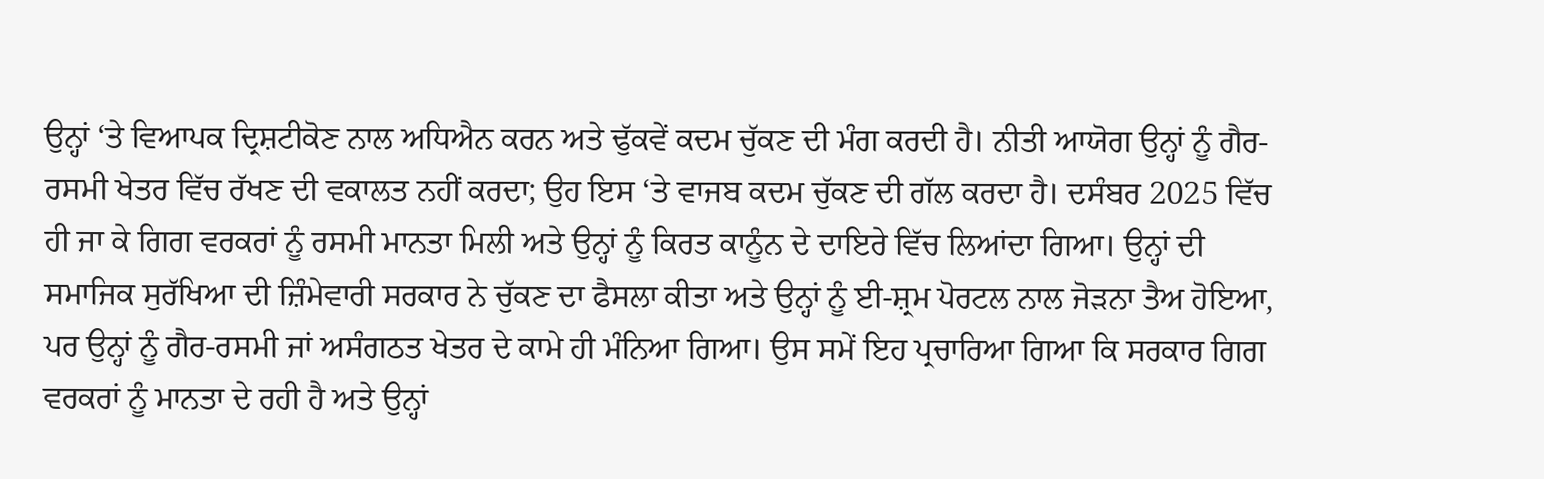ਉਨ੍ਹਾਂ ‘ਤੇ ਵਿਆਪਕ ਦ੍ਰਿਸ਼ਟੀਕੋਣ ਨਾਲ ਅਧਿਐਨ ਕਰਨ ਅਤੇ ਢੁੱਕਵੇਂ ਕਦਮ ਚੁੱਕਣ ਦੀ ਮੰਗ ਕਰਦੀ ਹੈ। ਨੀਤੀ ਆਯੋਗ ਉਨ੍ਹਾਂ ਨੂੰ ਗੈਰ-ਰਸਮੀ ਖੇਤਰ ਵਿੱਚ ਰੱਖਣ ਦੀ ਵਕਾਲਤ ਨਹੀਂ ਕਰਦਾ; ਉਹ ਇਸ ‘ਤੇ ਵਾਜਬ ਕਦਮ ਚੁੱਕਣ ਦੀ ਗੱਲ ਕਰਦਾ ਹੈ। ਦਸੰਬਰ 2025 ਵਿੱਚ ਹੀ ਜਾ ਕੇ ਗਿਗ ਵਰਕਰਾਂ ਨੂੰ ਰਸਮੀ ਮਾਨਤਾ ਮਿਲੀ ਅਤੇ ਉਨ੍ਹਾਂ ਨੂੰ ਕਿਰਤ ਕਾਨੂੰਨ ਦੇ ਦਾਇਰੇ ਵਿੱਚ ਲਿਆਂਦਾ ਗਿਆ। ਉਨ੍ਹਾਂ ਦੀ ਸਮਾਜਿਕ ਸੁਰੱਖਿਆ ਦੀ ਜ਼ਿੰਮੇਵਾਰੀ ਸਰਕਾਰ ਨੇ ਚੁੱਕਣ ਦਾ ਫੈਸਲਾ ਕੀਤਾ ਅਤੇ ਉਨ੍ਹਾਂ ਨੂੰ ਈ-ਸ਼੍ਰਮ ਪੋਰਟਲ ਨਾਲ ਜੋੜਨਾ ਤੈਅ ਹੋਇਆ, ਪਰ ਉਨ੍ਹਾਂ ਨੂੰ ਗੈਰ-ਰਸਮੀ ਜਾਂ ਅਸੰਗਠਤ ਖੇਤਰ ਦੇ ਕਾਮੇ ਹੀ ਮੰਨਿਆ ਗਿਆ। ਉਸ ਸਮੇਂ ਇਹ ਪ੍ਰਚਾਰਿਆ ਗਿਆ ਕਿ ਸਰਕਾਰ ਗਿਗ ਵਰਕਰਾਂ ਨੂੰ ਮਾਨਤਾ ਦੇ ਰਹੀ ਹੈ ਅਤੇ ਉਨ੍ਹਾਂ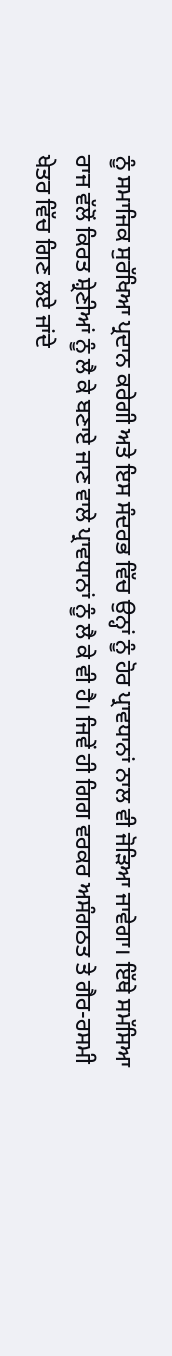ਨੂੰ ਸਮਾਜਿਕ ਸੁਰੱਖਿਆ ਪ੍ਰਦਾਨ ਕਰੇਗੀ ਅਤੇ ਇਸ ਸੰਦਰਭ ਵਿੱਚ ਉਨ੍ਹਾਂ ਨੂੰ ਹੋਰ ਪ੍ਰਾਵਧਾਨਾਂ ਨਾਲ ਵੀ ਜੋੜਿਆ ਜਾਵੇਗਾ। ਇੱਥੇ ਸਮੱਸਿਆ ਰਾਜ ਵੱਲੋਂ ਕਿਰਤ ਸ਼੍ਰੇਣੀਆਂ ਨੂੰ ਲੈ ਕੇ ਬਣਾਏ ਜਾਣ ਵਾਲੇ ਪ੍ਰਾਵਧਾਨਾਂ ਨੂੰ ਲੈ ਕੇ ਵੀ ਹੈ। ਜਿਵੇਂ ਹੀ ਗਿਗ ਵਰਕਰ ਅਸੰਗਠਤ ਤੇ ਗੈਰ-ਰਸਮੀ ਖੇਤਰ ਵਿੱਚ ਗਿਣ ਲਏ ਜਾਂਦੇ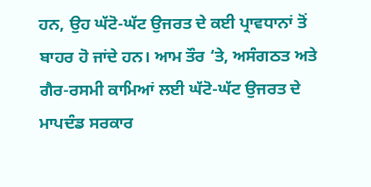ਹਨ, ਉਹ ਘੱਟੋ-ਘੱਟ ਉਜਰਤ ਦੇ ਕਈ ਪ੍ਰਾਵਧਾਨਾਂ ਤੋਂ ਬਾਹਰ ਹੋ ਜਾਂਦੇ ਹਨ। ਆਮ ਤੌਰ ‘ਤੇ, ਅਸੰਗਠਤ ਅਤੇ ਗੈਰ-ਰਸਮੀ ਕਾਮਿਆਂ ਲਈ ਘੱਟੋ-ਘੱਟ ਉਜਰਤ ਦੇ ਮਾਪਦੰਡ ਸਰਕਾਰ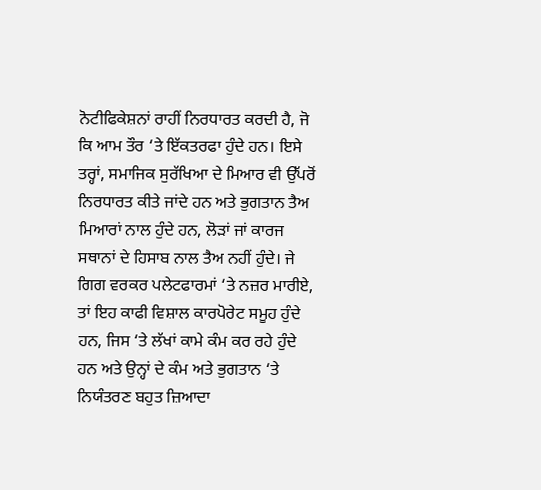ਨੋਟੀਫਿਕੇਸ਼ਨਾਂ ਰਾਹੀਂ ਨਿਰਧਾਰਤ ਕਰਦੀ ਹੈ, ਜੋ ਕਿ ਆਮ ਤੌਰ ‘ਤੇ ਇੱਕਤਰਫਾ ਹੁੰਦੇ ਹਨ। ਇਸੇ ਤਰ੍ਹਾਂ, ਸਮਾਜਿਕ ਸੁਰੱਖਿਆ ਦੇ ਮਿਆਰ ਵੀ ਉੱਪਰੋਂ ਨਿਰਧਾਰਤ ਕੀਤੇ ਜਾਂਦੇ ਹਨ ਅਤੇ ਭੁਗਤਾਨ ਤੈਅ ਮਿਆਰਾਂ ਨਾਲ ਹੁੰਦੇ ਹਨ, ਲੋੜਾਂ ਜਾਂ ਕਾਰਜ ਸਥਾਨਾਂ ਦੇ ਹਿਸਾਬ ਨਾਲ ਤੈਅ ਨਹੀਂ ਹੁੰਦੇ। ਜੇ ਗਿਗ ਵਰਕਰ ਪਲੇਟਫਾਰਮਾਂ ‘ਤੇ ਨਜ਼ਰ ਮਾਰੀਏ, ਤਾਂ ਇਹ ਕਾਫੀ ਵਿਸ਼ਾਲ ਕਾਰਪੋਰੇਟ ਸਮੂਹ ਹੁੰਦੇ ਹਨ, ਜਿਸ ‘ਤੇ ਲੱਖਾਂ ਕਾਮੇ ਕੰਮ ਕਰ ਰਹੇ ਹੁੰਦੇ ਹਨ ਅਤੇ ਉਨ੍ਹਾਂ ਦੇ ਕੰਮ ਅਤੇ ਭੁਗਤਾਨ ‘ਤੇ ਨਿਯੰਤਰਣ ਬਹੁਤ ਜ਼ਿਆਦਾ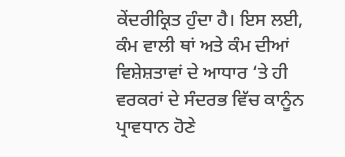ਕੇਂਦਰੀਕ੍ਰਿਤ ਹੁੰਦਾ ਹੈ। ਇਸ ਲਈ, ਕੰਮ ਵਾਲੀ ਥਾਂ ਅਤੇ ਕੰਮ ਦੀਆਂ ਵਿਸ਼ੇਸ਼ਤਾਵਾਂ ਦੇ ਆਧਾਰ ‘ਤੇ ਹੀ ਵਰਕਰਾਂ ਦੇ ਸੰਦਰਭ ਵਿੱਚ ਕਾਨੂੰਨ ਪ੍ਰਾਵਧਾਨ ਹੋਣੇ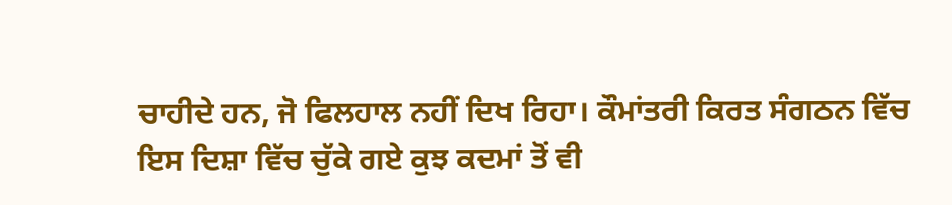ਚਾਹੀਦੇ ਹਨ, ਜੋ ਫਿਲਹਾਲ ਨਹੀਂ ਦਿਖ ਰਿਹਾ। ਕੌਮਾਂਤਰੀ ਕਿਰਤ ਸੰਗਠਨ ਵਿੱਚ ਇਸ ਦਿਸ਼ਾ ਵਿੱਚ ਚੁੱਕੇ ਗਏ ਕੁਝ ਕਦਮਾਂ ਤੋਂ ਵੀ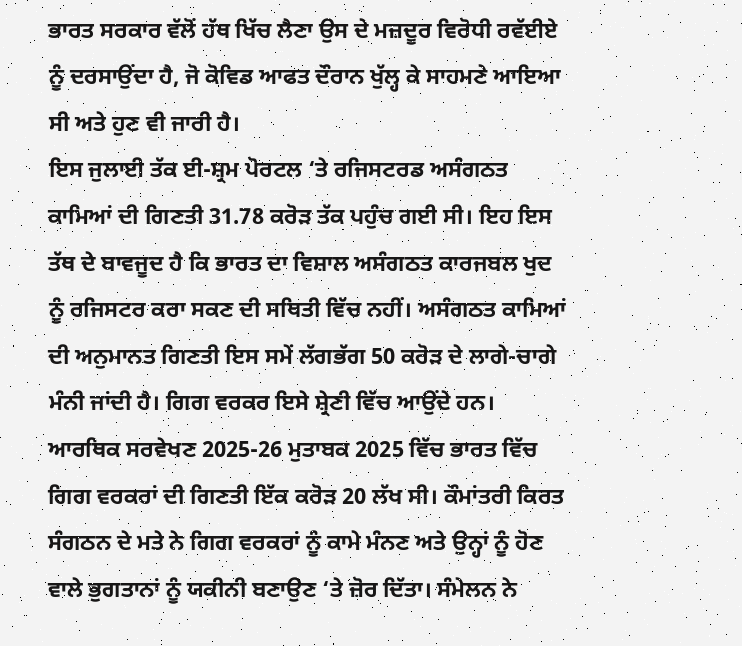ਭਾਰਤ ਸਰਕਾਰ ਵੱਲੋਂ ਹੱਥ ਖਿੱਚ ਲੈਣਾ ਉਸ ਦੇ ਮਜ਼ਦੂਰ ਵਿਰੋਧੀ ਰਵੱਈਏ ਨੂੰ ਦਰਸਾਉਂਦਾ ਹੈ, ਜੋ ਕੋਵਿਡ ਆਫਤ ਦੌਰਾਨ ਖੁੱਲ੍ਹ ਕੇ ਸਾਹਮਣੇ ਆਇਆ ਸੀ ਅਤੇ ਹੁਣ ਵੀ ਜਾਰੀ ਹੈ।
ਇਸ ਜੁਲਾਈ ਤੱਕ ਈ-ਸ਼੍ਰਮ ਪੋਰਟਲ ‘ਤੇ ਰਜਿਸਟਰਡ ਅਸੰਗਠਤ ਕਾਮਿਆਂ ਦੀ ਗਿਣਤੀ 31.78 ਕਰੋੜ ਤੱਕ ਪਹੁੰਚ ਗਈ ਸੀ। ਇਹ ਇਸ ਤੱਥ ਦੇ ਬਾਵਜੂਦ ਹੈ ਕਿ ਭਾਰਤ ਦਾ ਵਿਸ਼ਾਲ ਅਸੰਗਠਤ ਕਾਰਜਬਲ ਖੁਦ ਨੂੰ ਰਜਿਸਟਰ ਕਰਾ ਸਕਣ ਦੀ ਸਥਿਤੀ ਵਿੱਚ ਨਹੀਂ। ਅਸੰਗਠਤ ਕਾਮਿਆਂ ਦੀ ਅਨੁਮਾਨਤ ਗਿਣਤੀ ਇਸ ਸਮੇਂ ਲੱਗਭੱਗ 50 ਕਰੋੜ ਦੇ ਲਾਗੇ-ਚਾਗੇ ਮੰਨੀ ਜਾਂਦੀ ਹੈ। ਗਿਗ ਵਰਕਰ ਇਸੇ ਸ਼੍ਰੇਣੀ ਵਿੱਚ ਆਉਂਦੇ ਹਨ। ਆਰਥਿਕ ਸਰਵੇਖਣ 2025-26 ਮੁਤਾਬਕ 2025 ਵਿੱਚ ਭਾਰਤ ਵਿੱਚ ਗਿਗ ਵਰਕਰਾਂ ਦੀ ਗਿਣਤੀ ਇੱਕ ਕਰੋੜ 20 ਲੱਖ ਸੀ। ਕੌਮਾਂਤਰੀ ਕਿਰਤ ਸੰਗਠਨ ਦੇ ਮਤੇ ਨੇ ਗਿਗ ਵਰਕਰਾਂ ਨੂੰ ਕਾਮੇ ਮੰਨਣ ਅਤੇ ਉਨ੍ਹਾਂ ਨੂੰ ਹੋਣ ਵਾਲੇ ਭੁਗਤਾਨਾਂ ਨੂੰ ਯਕੀਨੀ ਬਣਾਉਣ ‘ਤੇ ਜ਼ੋਰ ਦਿੱਤਾ। ਸੰਮੇਲਨ ਨੇ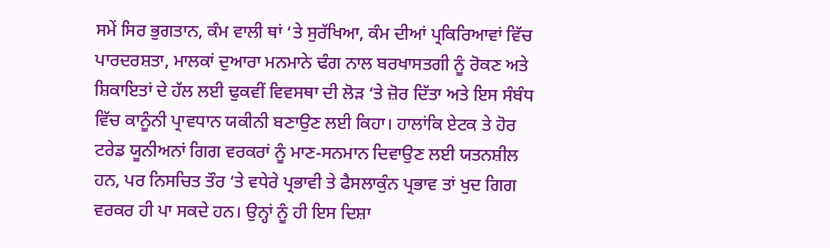ਸਮੇਂ ਸਿਰ ਭੁਗਤਾਨ, ਕੰਮ ਵਾਲੀ ਥਾਂ ‘ਤੇ ਸੁਰੱਖਿਆ, ਕੰਮ ਦੀਆਂ ਪ੍ਰਕਿਰਿਆਵਾਂ ਵਿੱਚ ਪਾਰਦਰਸ਼ਤਾ, ਮਾਲਕਾਂ ਦੁਆਰਾ ਮਨਮਾਨੇ ਢੰਗ ਨਾਲ ਬਰਖਾਸਤਗੀ ਨੂੰ ਰੋਕਣ ਅਤੇ ਸ਼ਿਕਾਇਤਾਂ ਦੇ ਹੱਲ ਲਈ ਢੁਕਵੀਂ ਵਿਵਸਥਾ ਦੀ ਲੋੜ ‘ਤੇ ਜ਼ੋਰ ਦਿੱਤਾ ਅਤੇ ਇਸ ਸੰਬੰਧ ਵਿੱਚ ਕਾਨੂੰਨੀ ਪ੍ਰਾਵਧਾਨ ਯਕੀਨੀ ਬਣਾਉਣ ਲਈ ਕਿਹਾ। ਹਾਲਾਂਕਿ ਏਟਕ ਤੇ ਹੋਰ ਟਰੇਡ ਯੂਨੀਅਨਾਂ ਗਿਗ ਵਰਕਰਾਂ ਨੂੰ ਮਾਣ-ਸਨਮਾਨ ਦਿਵਾਉਣ ਲਈ ਯਤਨਸ਼ੀਲ ਹਨ, ਪਰ ਨਿਸਚਿਤ ਤੌਰ ‘ਤੇ ਵਧੇਰੇ ਪ੍ਰਭਾਵੀ ਤੇ ਫੈਸਲਾਕੁੰਨ ਪ੍ਰਭਾਵ ਤਾਂ ਖੁਦ ਗਿਗ ਵਰਕਰ ਹੀ ਪਾ ਸਕਦੇ ਹਨ। ਉਨ੍ਹਾਂ ਨੂੰ ਹੀ ਇਸ ਦਿਸ਼ਾ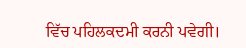ਵਿੱਚ ਪਹਿਲਕਦਮੀ ਕਰਨੀ ਪਵੇਗੀ।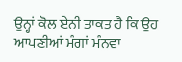ਉਨ੍ਹਾਂ ਕੋਲ ਏਨੀ ਤਾਕਤ ਹੈ ਕਿ ਉਹ ਆਪਣੀਆਂ ਮੰਗਾਂ ਮੰਨਵਾ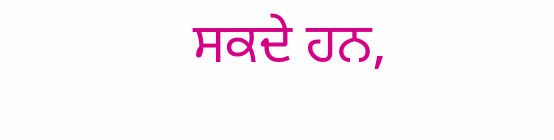ਸਕਦੇ ਹਨ,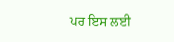ਪਰ ਇਸ ਲਈ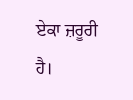ਏਕਾ ਜ਼ਰੂਰੀ ਹੈ।